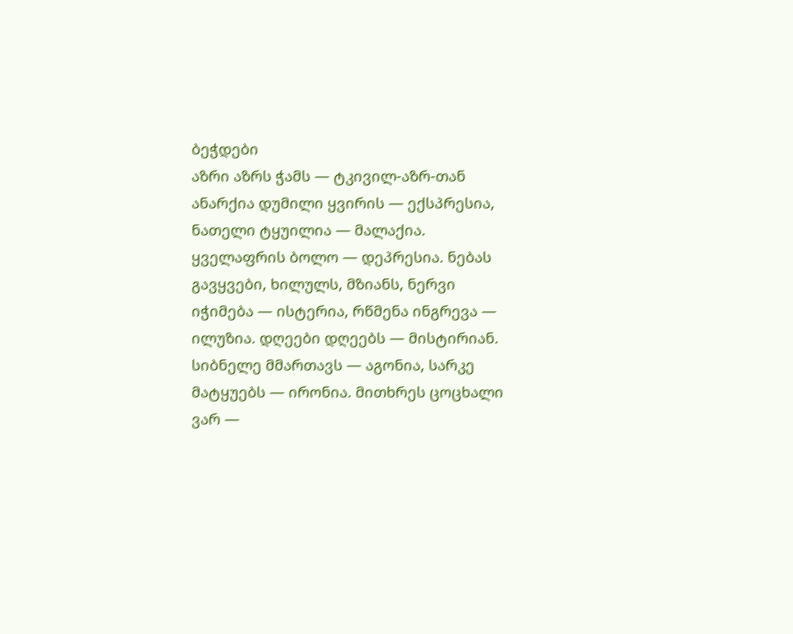ბეჭდები
აზრი აზრს ჭამს — ტკივილ-აზრ-თან ანარქია დუმილი ყვირის — ექსპრესია, ნათელი ტყუილია — მალაქია. ყველაფრის ბოლო — დეპრესია. ნებას გავყვები, ხილულს, მზიანს, ნერვი იჭიმება — ისტერია, რწმენა ინგრევა — ილუზია. დღეები დღეებს — მისტირიან. სიბნელე მმართავს — აგონია, სარკე მატყუებს — ირონია. მითხრეს ცოცხალი ვარ —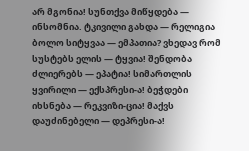არ მგონია! სუნთქვა მიწყდება — ინსომნია. ტკივილი გახდა — რელიგია ბოლო სიტყვაა — ემპათია? ვხედავ რომ სუსტებს ელის — ტყვია! შენდობა ძლიერებს — ეპატია! სიმართლის ყვირილი — ექსპრესი-ა! ბეჭდები იხსნება — რეკვიზი-ცია! მაქვს დაუძინებელი — დეპრესი-ა!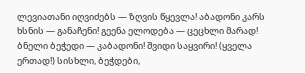ლევიათანი იღვიძებს — ზღვის წყევლა! აბადონი კარს ხსნის — განაჩენი! გეენა ელოდება — ცეცხლი მარად! ბნელი ბეჭედი — კაბადონი! შვიდი საყვირი! (ყველა ერთად!) სისხლი, ბეჭდები,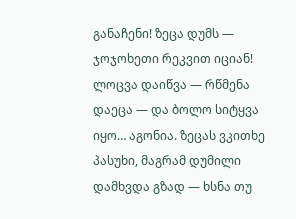განაჩენი! ზეცა დუმს — ჯოჯოხეთი რეკვით იციან! ლოცვა დაიწვა — რწმენა დაეცა — და ბოლო სიტყვა იყო… აგონია. ზეცას ვკითხე პასუხი, მაგრამ დუმილი დამხვდა გზად — ხსნა თუ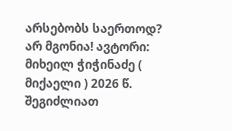არსებობს საერთოდ? არ მგონია! ავტორი: მიხეილ ჭიჭინაძე ( მიქაელი ) 2026 წ.
შეგიძლიათ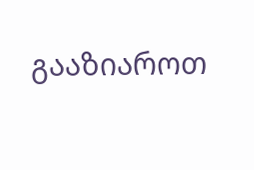გააზიაროთ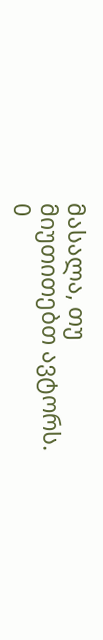მასალა, თუ მიუთითებთ ავტორს.
0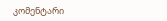კომენტარი